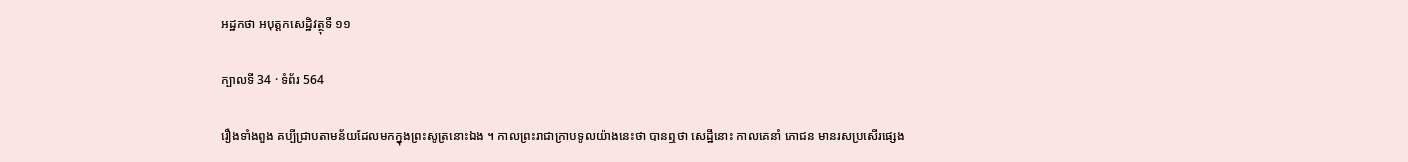អដ្ឋកថា អបុត្តកសេដ្ឋិវត្ថុទី ១១

ក្បាលទី 34 · ទំព័រ 564

រឿងទាំងពួង គប្បីជ្រាបតាមន័យដែលមកក្នុងព្រះសូត្រនោះឯង ។ កាលព្រះរាជាក្រាបទូលយ៉ាងនេះថា បានឮថា សេដ្ឋីនោះ កាលគេនាំ ភោជន មានរសប្រសើរផ្សេង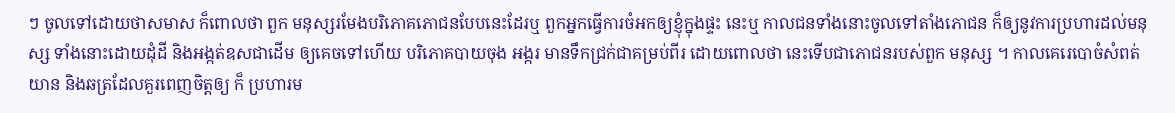ៗ ចូលទៅដោយថាសមាស ក៏ពោលថា ពួក មនុស្សរមែងបរិភោគភោជនបែបនេះដែរឬ ពួកអ្នកធ្វើការចំអកឲ្យខ្ញុំក្នុងផ្ទះ នេះឬ កាលជនទាំងនោះចូលទៅតាំងភោជន ក៏ឲ្យនូវការប្រហារដល់មនុស្ស ទាំងនោះដោយដុំដី និងអង្កត់ឧសជាដើម ឲ្យគេចទៅហើយ បរិភោគបាយចុង អង្ករ មានទឹកជ្រក់ជាគម្រប់ពីរ ដោយពោលថា នេះទើបជាភោជនរបស់ពួក មនុស្ស ។ កាលគេរេបោចំសំពត់ យាន និងឆត្រដែលគួរពេញចិត្តឲ្យ ក៏ ប្រហារម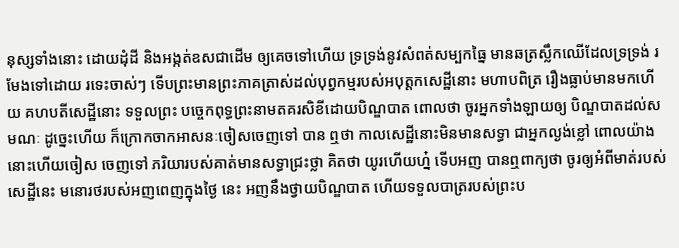នុស្សទាំងនោះ ដោយដុំដី និងអង្កត់ឧសជាដើម ឲ្យគេចទៅហើយ ទ្រទ្រង់នូវសំពត់សម្បកធ្នៃ មានឆត្រស្លឹកឈើដែលទ្រទ្រង់ រមែងទៅដោយ រទេះចាស់ៗ ទើបព្រះមានព្រះភាគត្រាស់ដល់បុព្វកម្មរបស់អបុត្តកសេដ្ឋីនោះ មហាបពិត្រ រឿងធ្លាប់មានមកហើយ គហបតីសេដ្ឋីនោះ ទទួលព្រះ បច្ចេកពុទ្ធព្រះនាមតគរសិខីដោយបិណ្ឌបាត ពោលថា ចូរអ្នកទាំងឡាយឲ្យ បិណ្ឌបាតដល់សមណៈ ដូច្នេះហើយ ក៏ក្រោកចាកអាសនៈចៀសចេញទៅ បាន ឮថា កាលសេដ្ឋីនោះមិនមានសទ្ធា ជាអ្នកល្ងង់ខ្លៅ ពោលយ៉ាងនោះហើយចៀស ចេញទៅ ភរិយារបស់គាត់មានសទ្ធាជ្រះថ្លា គិតថា យូរហើយហ្ន៎ ទើបអញ បានឮពាក្យថា ចូរឲ្យអំពីមាត់របស់សេដ្ឋីនេះ មនោរថរបស់អញពេញក្នុងថ្ងៃ នេះ អញនឹងថ្វាយបិណ្ឌបាត ហើយទទួលបាត្ររបស់ព្រះប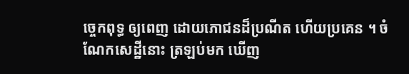ច្ចេកពុទ្ធ ឲ្យពេញ ដោយភោជនដ៏ប្រណីត ហើយប្រគេន ។ ចំណែកសេដ្ឋីនោះ ត្រឡប់មក ឃើញ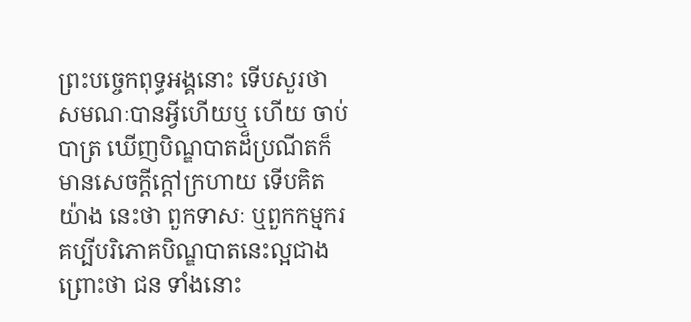ព្រះបច្ចេកពុទ្ធអង្គនោះ ទើបសួរថា សមណៈបានអ្វីហើយឬ ហើយ ចាប់បាត្រ ឃើញបិណ្ឌបាតដ៏ប្រណីតក៏មានសេចក្តីក្តៅក្រហាយ ទើបគិតយ៉ាង នេះថា ពួកទាសៈ ឬពួកកម្មករគប្បីបរិភោគបិណ្ឌបាតនេះល្អជាង ព្រោះថា ជន ទាំងនោះ